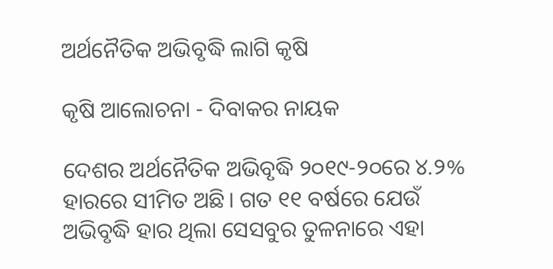ଅର୍ଥନୈତିକ ଅଭିବୃଦ୍ଧି ଲାଗି କୃଷି

କୃଷି ଆଲୋଚନା - ଦିବାକର ନାୟକ

ଦେଶର ଅର୍ଥନୈତିକ ଅଭିବୃଦ୍ଧି ୨୦୧୯-୨୦ରେ ୪.୨% ହାରରେ ସୀମିତ ଅଛି। ଗତ ୧୧ ବର୍ଷରେ ଯେଉଁ ଅଭିବୃଦ୍ଧି ହାର ଥିଲା ସେସବୁର ତୁଳନାରେ ଏହା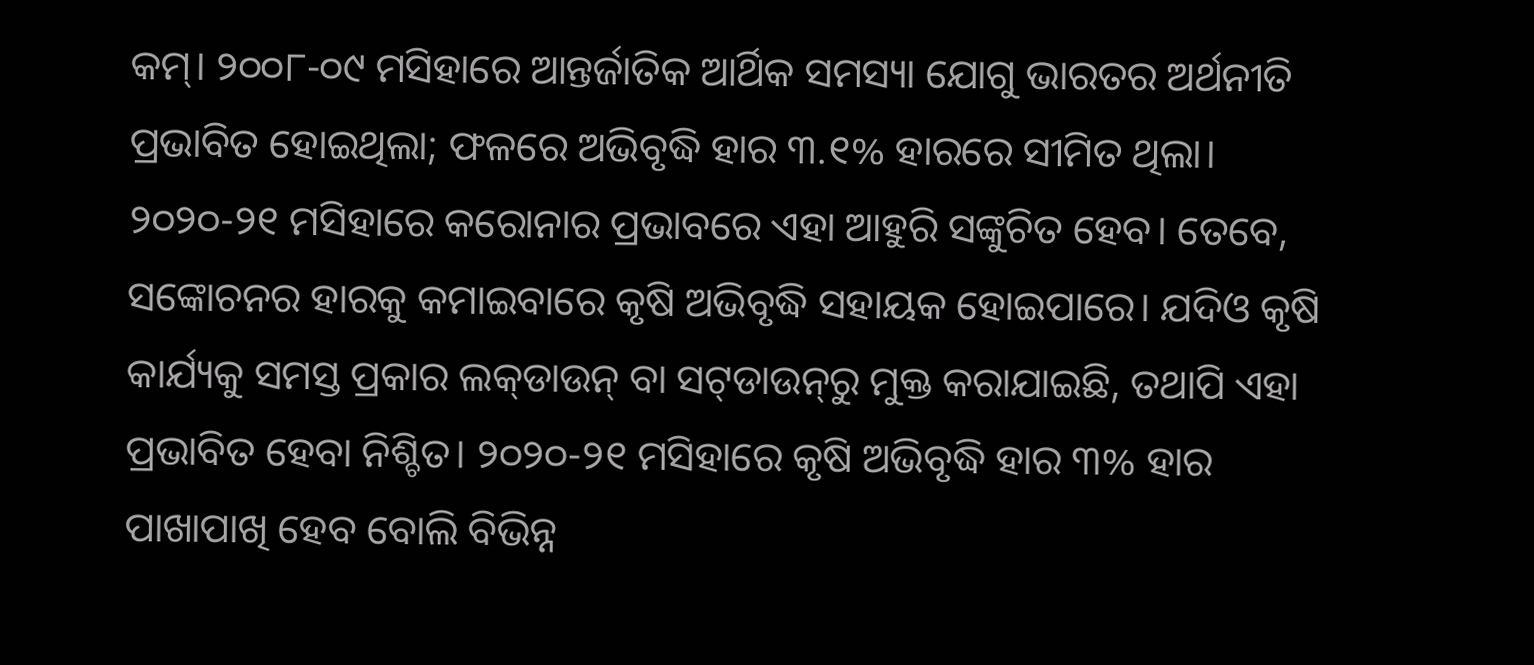କମ୍‌। ୨୦୦୮-୦୯ ମସିହାରେ ଆନ୍ତର୍ଜାତିକ ଆର୍ଥିକ ସମସ୍ୟା ଯୋଗୁ ଭାରତର ଅର୍ଥନୀତି ପ୍ରଭାବିତ ହୋଇଥିଲା; ଫଳରେ ଅଭିବୃଦ୍ଧି ହାର ୩.୧% ହାରରେ ସୀମିତ ଥିଲା। ୨୦୨୦-୨୧ ମସିହାରେ କରୋନାର ପ୍ରଭାବରେ ଏହା ଆହୁରି ସଙ୍କୁଚିତ ହେବ। ତେବେ, ସଙ୍କୋଚନର ହାରକୁ କମାଇବାରେ କୃଷି ଅଭିବୃଦ୍ଧି ସହାୟକ ହୋଇପାରେ। ଯଦିଓ କୃଷି କାର୍ଯ୍ୟକୁ ସମସ୍ତ ପ୍ରକାର ଲକ୍‌ଡାଉନ୍‌ ବା ସଟ୍‌ଡାଉନ୍‌ରୁ ମୁକ୍ତ କରାଯାଇଛି, ତଥାପି ଏହା ପ୍ରଭାବିତ ହେବା ନିଶ୍ଚିତ। ୨୦୨୦-୨୧ ମସିହାରେ କୃଷି ଅଭିବୃଦ୍ଧି ହାର ୩% ହାର ପାଖାପାଖି ହେବ ବୋଲି ବିଭିନ୍ନ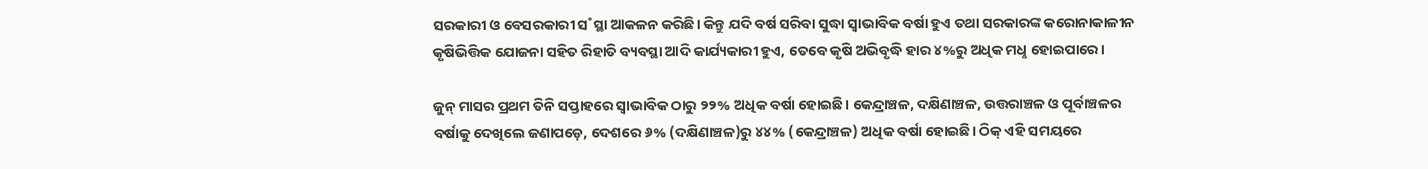ସରକାରୀ ଓ ବେସରକାରୀ ସ˚ସ୍ଥା ଆକଳନ କରିଛି। କିନ୍ତୁ ଯଦି ବର୍ଷ ସରିବା ସୁଦ୍ଧା ସ୍ବାଭାବିକ ବର୍ଷା ହୁଏ ତଥା ସରକାରଙ୍କ କରୋନାକାଳୀନ କୃଷିଭିତ୍ତିକ ଯୋଜନା ସହିତ ରିହାତି ବ୍ୟବସ୍ଥା ଆଦି କାର୍ଯ୍ୟକାରୀ ହୁଏ, ତେବେ କୃଷି ଅଭିବୃଦ୍ଧି ହାର ୪%ରୁ ଅଧିକ ମଧୢ ହୋଇପାରେ।

ଜୁନ୍‌ ମାସର ପ୍ରଥମ ତିନି ସପ୍ତାହରେ ସ୍ବାଭାବିକ ଠାରୁ ୨୨% ଅଧିକ ବର୍ଷା ହୋଇଛି। କେନ୍ଦ୍ରାଞ୍ଚଳ, ଦକ୍ଷିଣାଞ୍ଚଳ, ଉତ୍ତରାଞ୍ଚଳ ଓ ପୂର୍ବାଞ୍ଚଳର ବର୍ଷାକୁ ଦେଖିଲେ ଜଣାପଡ଼େ, ଦେଶରେ ୬% (ଦକ୍ଷିଣାଞ୍ଚଳ)ରୁ ୪୪% (କେନ୍ଦ୍ରାଞ୍ଚଳ) ଅଧିକ ବର୍ଷା ହୋଇଛି। ଠିକ୍‌ ଏହି ସମୟରେ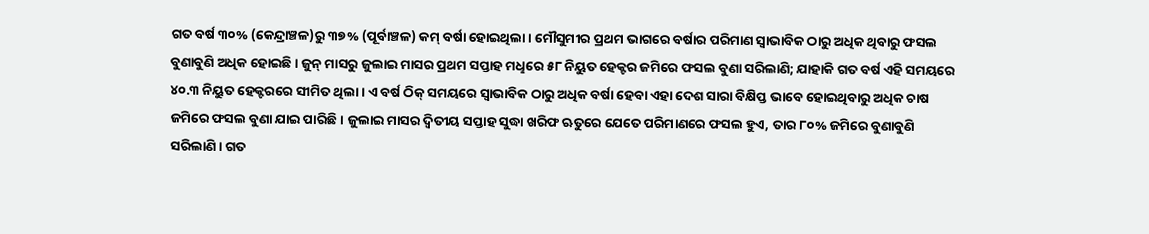ଗତ ବର୍ଷ ୩୦% (କେନ୍ଦ୍ରାଞ୍ଚଳ)ରୁ ୩୭% (ପୂର୍ବାଞ୍ଚଳ) କମ୍‌ ବର୍ଷା ହୋଇଥିଲା। ମୌସୁମୀର ପ୍ରଥମ ଭାଗରେ ବର୍ଷାର ପରିମାଣ ସ୍ବାଭାବିକ ଠାରୁ ଅଧିକ ଥିବାରୁ ଫସଲ ବୁଣାବୁଣି ଅଧିକ ହୋଇଛି। ଜୁନ୍‌ ମାସରୁ ଜୁଲାଇ ମାସର ପ୍ରଥମ ସପ୍ତାହ ମଧୢରେ ୫୮ ନିୟୁତ ହେକ୍ଟର ଜମିରେ ଫସଲ ବୁଣା ସରିଲାଣି; ଯାହାକି ଗତ ବର୍ଷ ଏହି ସମୟରେ ୪୦.୩ ନିୟୁତ ହେକ୍ଟରରେ ସୀମିତ ଥିଲା। ଏ ବର୍ଷ ଠିକ୍‌ ସମୟରେ ସ୍ବାଭାବିକ ଠାରୁ ଅଧିକ ବର୍ଷା ହେବା ଏହା ଦେଶ ସାରା ବିକ୍ଷିପ୍ତ ଭାବେ ହୋଇଥିବାରୁ ଅଧିକ ଚାଷ ଜମିରେ ଫସଲ ବୁଣା ଯାଇ ପାରିଛି। ଜୁଲାଇ ମାସର ଦ୍ବିତୀୟ ସପ୍ତାହ ସୁଦ୍ଧା ଖରିଫ ଋତୁରେ ଯେତେ ପରିମାଣରେ ଫସଲ ହୁଏ, ତାର ୮୦% ଜମିରେ ବୁଣାବୁଣି ସରିଲାଣି। ଗତ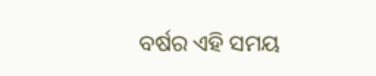ବର୍ଷର ଏହି ସମୟ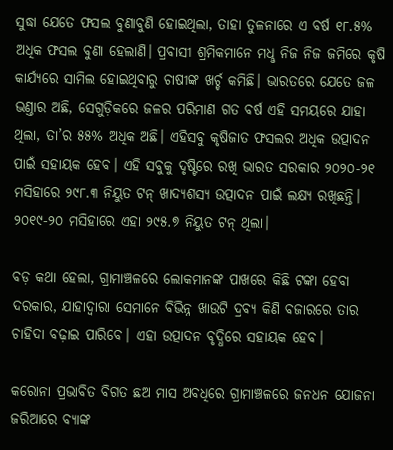ସୁଦ୍ଧା ଯେତେ ଫସଲ ବୁଣାବୁଣି ହୋଇଥିଲା, ତାହା ତୁଳନାରେ ଏ ବର୍ଷ ୧୮.୫% ଅଧିକ ଫସଲ ବୁଣା ହେଲାଣି। ପ୍ରବାସୀ ଶ୍ରମିକମାନେ ମଧୢ ନିଜ ନିଜ ଜମିରେ କୃଷି କାର୍ଯ୍ୟରେ ସାମିଲ ହୋଇଥିବାରୁ ଚାଷୀଙ୍କ ଖର୍ଚ୍ଚ କମିଛି। ଭାରତରେ ଯେତେ ଜଳ ଭଣ୍ତାର ଅଛି, ସେଗୁଡ଼ିକରେ ଜଳର ପରିମାଣ ଗତ ବର୍ଷ ଏହି ସମୟରେ ଯାହା ଥିଲା, ତା’ର ୫୫% ଅଧିକ ଅଛି। ଏହିସବୁ କୃଷିଜାତ ଫସଲର ଅଧିକ ଉତ୍ପାଦନ ପାଇଁ ସହାୟକ ହେବ। ଏହି ସବୁକୁ ଦୃଷ୍ଟିରେ ରଖି ଭାରତ ସରକାର ୨୦୨୦-୨୧ ମସିହାରେ ୨୯୮.୩ ନିୟୁତ ଟନ୍‌ ଖାଦ୍ୟଶସ୍ୟ ଉତ୍ପାଦନ ପାଇଁ ଲକ୍ଷ୍ୟ ରଖିଛନ୍ତି। ୨୦୧୯-୨୦ ମସିହାରେ ଏହା ୨୯୫.୭ ନିୟୁତ ଟନ୍‌ ଥିଲା।

ବଡ଼ କଥା ହେଲା, ଗ୍ରାମାଞ୍ଚଳରେ ଲୋକମାନଙ୍କ ପାଖରେ କିଛି ଟଙ୍କା ହେବା ଦରକାର, ଯାହାଦ୍ବାରା ସେମାନେ ବିଭିନ୍ନ ଖାଉଟି ଦ୍ରବ୍ୟ କିଣି ବଜାରରେ ତାର ଚାହିଦା ବଢ଼ାଇ ପାରିବେ। ଏହା ଉତ୍ପାଦନ ବୃଦ୍ଧିରେ ସହାୟକ ହେବ।

କରୋନା ପ୍ରଭାବିତ ବିଗତ ଛଅ ମାସ ଅବଧିରେ ଗ୍ରାମାଞ୍ଚଳରେ ଜନଧନ ଯୋଜନା ଜରିଆରେ ବ୍ୟାଙ୍କ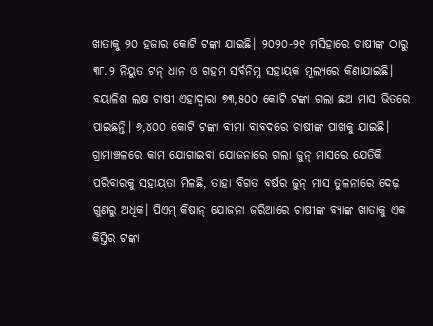ଖାତାକୁ ୨୦ ହଜାର କୋଟି ଟଙ୍କା ଯାଇଛି। ୨୦୨୦-୨୧ ମସିହାରେ ଚାଷୀଙ୍କ ଠାରୁ ୩୮.୨ ନିୟୁତ ଟନ୍‌ ଧାନ ଓ ଗହମ ସର୍ବନିମ୍ନ ସହାୟକ ମୂଲ୍ୟରେ କିଣାଯାଇଛି। ବୟାଳିଶ ଲକ୍ଷ ଚାଷୀ ଏହାଦ୍ବାରା ୭୩,୫୦୦ କୋଟି ଟଙ୍କା ଗଲା ଛଅ ମାସ ଭିତରେ ପାଇଛନ୍ତି। ୬,୪୦୦ କୋଟି ଟଙ୍କା ବୀମା ବାବଦରେ ଚାଷୀଙ୍କ ପାଖକୁ ଯାଇଛି। ଗ୍ରାମାଞ୍ଚଳରେ କାମ ଯୋଗାଇବା ଯୋଜନାରେ ଗଲା ଜୁନ୍‌ ମାସରେ ଯେତିକି ପରିବାରକୁ ସହାୟତା ମିଳଛି, ତାହା ବିଗତ ବର୍ଷର ଜୁନ୍‌ ମାସ ତୁଳନାରେ ଦେଢ଼ ଗୁଣରୁ ଅଧିକ। ପିଏମ୍‌ କିଷାନ୍‌ ଯୋଜନା ଜରିଆରେ ଚାଷୀଙ୍କ ବ୍ୟାଙ୍କ ଖାତାକୁ ଏକ କିସ୍ତିର ଟଙ୍କା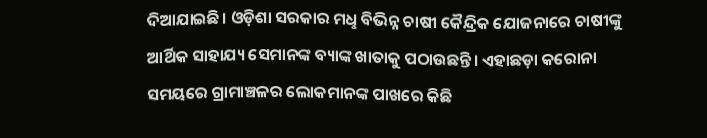ଦିଆଯାଇଛି। ଓଡ଼ିଶା ସରକାର ମଧୢ ବିଭିନ୍ନ ଚାଷୀ କୈନ୍ଦ୍ରିକ ଯୋଜନାରେ ଚାଷୀଙ୍କୁ ଆର୍ଥିକ ସାହାଯ୍ୟ ସେମାନଙ୍କ ବ୍ୟାଙ୍କ ଖାତାକୁ ପଠାଉଛନ୍ତି। ଏହାଛଡ଼ା କରୋନା ସମୟରେ ଗ୍ରାମାଞ୍ଚଳର ଲୋକମାନଙ୍କ ପାଖରେ କିଛି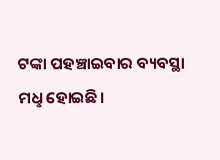ଟଙ୍କା ପହଞ୍ଚାଇବାର ବ୍ୟବସ୍ଥା ମଧୢ ହୋଇଛି।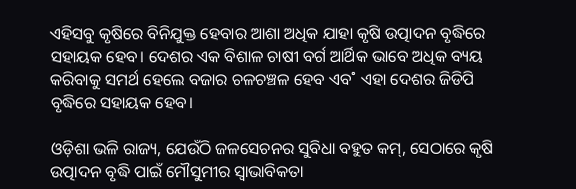ଏହିସବୁ କୃଷିରେ ବିନିଯୁକ୍ତ ହେବାର ଆଶା ଅଧିକ ଯାହା କୃଷି ଉତ୍ପାଦନ ବୃଦ୍ଧିରେ ସହାୟକ ହେବ। ଦେଶର ଏକ ବିଶାଳ ଚାଷୀ ବର୍ଗ ଆର୍ଥିକ ଭାବେ ଅଧିକ ବ୍ୟୟ କରିବାକୁ ସମର୍ଥ ହେଲେ ବଜାର ଚଳଚଞ୍ଚଳ ହେବ ଏବ˚ ଏହା ଦେଶର ଜିଡିପି ବୃଦ୍ଧିରେ ସହାୟକ ହେବ।

ଓଡ଼ିଶା ଭଳି ରାଜ୍ୟ, ଯେଉଁଠି ଜଳସେଚନର ସୁବିଧା ବହୁତ କମ୍‌, ସେଠାରେ କୃଷି ଉତ୍ପାଦନ ବୃଦ୍ଧି ପାଇଁ ମୌସୁମୀର ସ୍ବାଭାବିକତା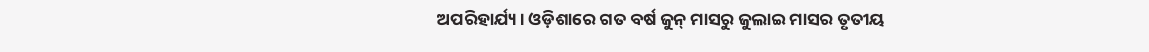ଅପରିହାର୍ଯ୍ୟ। ଓଡ଼ିଶାରେ ଗତ ବର୍ଷ ଜୁନ୍‌ ମାସରୁ ଜୁଲାଇ ମାସର ତୃତୀୟ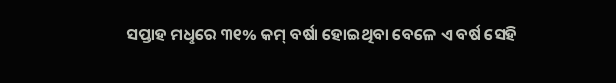ସପ୍ତାହ ମଧୢରେ ୩୧% କମ୍‌ ବର୍ଷା ହୋଇଥିବା ବେଳେ ଏ ବର୍ଷ ସେହି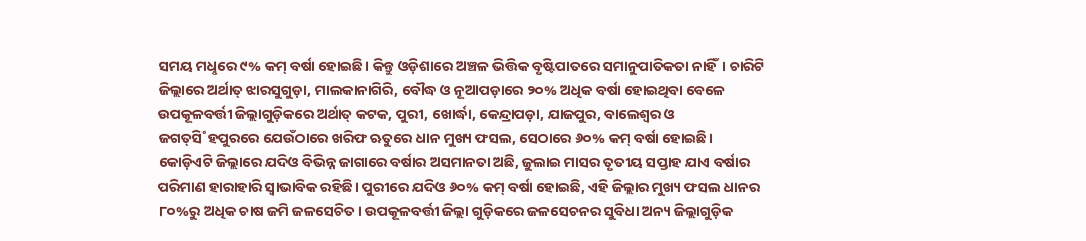ସମୟ ମଧୢରେ ୯% କମ୍‌ ବର୍ଷା ହୋଇଛି। କିନ୍ତୁ ଓଡ଼ିଶାରେ ଅଞ୍ଚଳ ଭିତ୍ତିକ ବୃଷ୍ଟିପାତରେ ସମାନୁପାତିକତା ନାହିଁ। ଚାରିଟି ଜିଲ୍ଲାରେ ଅର୍ଥାତ୍‌ ଝାରସୁଗୁଡ଼ା, ମାଲକାନାଗିରି, ବୌଦ୍ଧ ଓ ନୂଆପଡ଼ାରେ ୨୦% ଅଧିକ ବର୍ଷା ହୋଇଥିବା ବେଳେ ଉପକୂଳବର୍ତ୍ତୀ ଜିଲ୍ଲାଗୁଡ଼ିକରେ ଅର୍ଥାତ୍‌ କଟକ, ପୁରୀ, ଖୋର୍ଦ୍ଧା, କେନ୍ଦ୍ରାପଡ଼ା, ଯାଜପୁର, ବାଲେଶ୍ବର ଓ ଜଗତ୍‌ସି˚ହପୁରରେ ଯେଉଁଠାରେ ଖରିଫ ଋତୁରେ ଧାନ ମୁଖ୍ୟ ଫସଲ, ସେଠାରେ ୬୦% କମ୍‌ ବର୍ଷା ହୋଇଛି। କୋଡ଼ିଏଟି ଜିଲ୍ଲାରେ ଯଦିଓ ବିଭିନ୍ନ ଜାଗାରେ ବର୍ଷାର ଅସମାନତା ଅଛି, ଜୁଲାଇ ମାସର ତୃତୀୟ ସପ୍ତାହ ଯାଏ ବର୍ଷାର ପରିମାଣ ହାରାହାରି ସ୍ବାଭାବିକ ରହିଛି। ପୁରୀରେ ଯଦିଓ ୬୦% କମ୍‌ ବର୍ଷା ହୋଇଛି, ଏହି ଜିଲ୍ଲାର ମୁଖ୍ୟ ଫସଲ ଧାନର ୮୦%ରୁ ଅଧିକ ଚାଷ ଜମି ଜଳସେଚିତ। ଉପକୂଳବର୍ତ୍ତୀ ଜିଲ୍ଲା ଗୁଡ଼ିକରେ ଜଳସେଚନର ସୁବିଧା ଅନ୍ୟ ଜିଲ୍ଲାଗୁଡ଼ିକ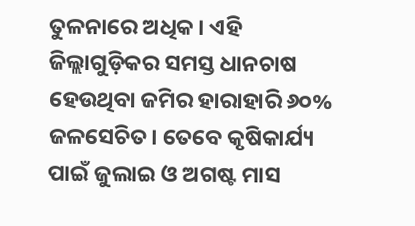ତୁଳନାରେ ଅଧିକ। ଏହି ଜିଲ୍ଲାଗୁଡ଼ିକର ସମସ୍ତ ଧାନଚାଷ ହେଉଥିବା ଜମିର ହାରାହାରି ୬୦% ଜଳସେଚିତ। ତେବେ କୃଷିକାର୍ଯ୍ୟ ପାଇଁ ଜୁଲାଇ ଓ ଅଗଷ୍ଟ ମାସ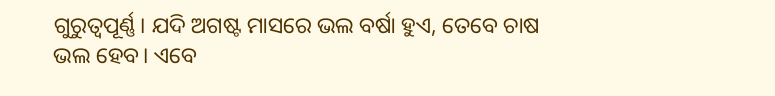ଗୁରୁତ୍ବପୂର୍ଣ୍ଣ। ଯଦି ଅଗଷ୍ଟ ମାସରେ ଭଲ ବର୍ଷା ହୁଏ, ତେବେ ଚାଷ ଭଲ ହେବ। ଏବେ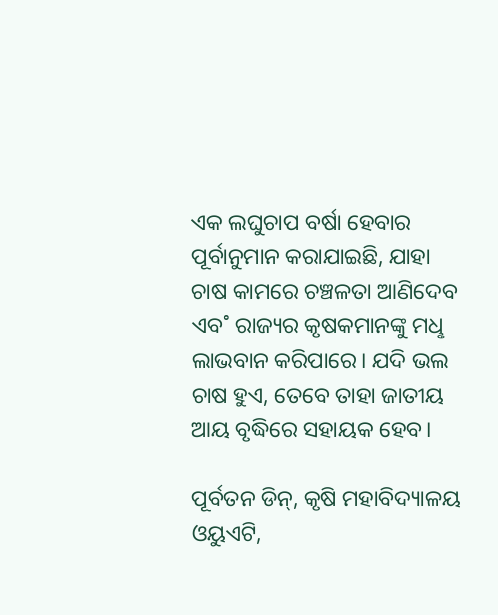ଏକ ଲଘୁଚାପ ବର୍ଷା ହେବାର ପୂର୍ବାନୁମାନ କରାଯାଇଛି, ଯାହା ଚାଷ କାମରେ ଚଞ୍ଚଳତା ଆଣିଦେବ ଏବ˚ ରାଜ୍ୟର କୃଷକମାନଙ୍କୁ ମଧୢ ଲାଭବାନ କରିପାରେ। ଯଦି ଭଲ ଚାଷ ହୁଏ, ତେବେ ତାହା ଜାତୀୟ ଆୟ ବୃଦ୍ଧିରେ ସହାୟକ ହେବ।

ପୂର୍ବତନ ଡିନ୍‌, କୃଷି ମହାବିଦ୍ୟାଳୟ
ଓୟୁଏଟି,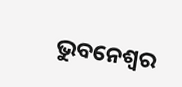ଭୁବନେଶ୍ବର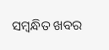ସମ୍ବନ୍ଧିତ ଖବର